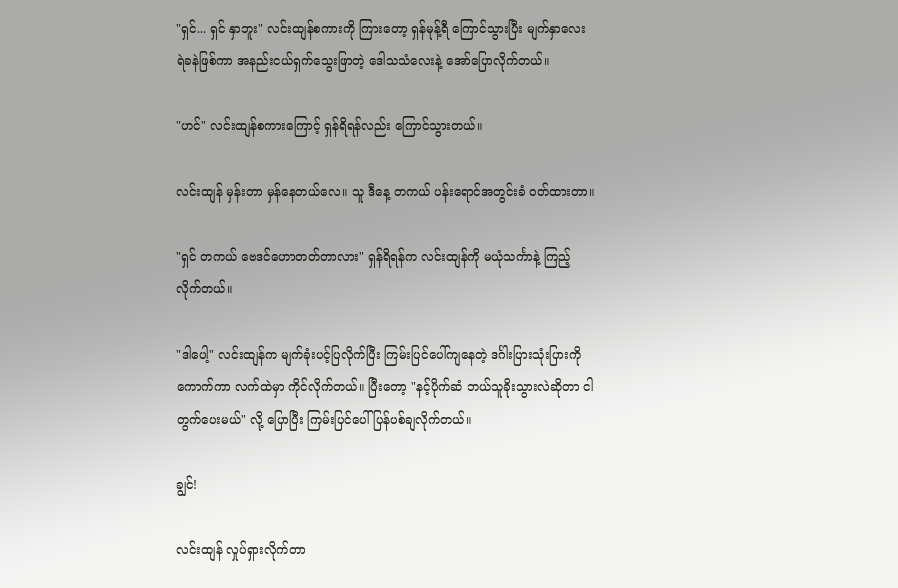"ရှင်... ရှင် နှာဘူး" လင်းထျန်စကားကို ကြားတော့ ရှန်မုန့်ရီ ကြောင်သွားပြီး မျက်နှာလေး ရဲခနဲဖြစ်ကာ အနည်းငယ်ရှက်သွေးဖြာတဲ့ ဒေါသသံလေးနဲ့ အော်ပြောလိုက်တယ်။

"ဟင်" လင်းထျန်စကားကြောင့် ရှန်ရိရန်လည်း ကြောင်သွားတယ်။

လင်းထျန် မှန်းတာ မှန်နေတယ်လေ။ သူ ဒီနေ့ တကယ် ပန်းရောင်အတွင်းခံ ဝတ်ထားတာ။

"ရှင် တကယ် ဗေဒင်ဟောတတ်တာလား" ရှန်ရိရန်က လင်းထျန်ကို မယုံသင်္ကာနဲ့ ကြည့်လိုက်တယ်။

"ဒါပေါ့" လင်းထျန်က မျက်ခုံးပင့်ပြလိုက်ပြီး ကြမ်းပြင်ပေါ်ကျနေတဲ့ ဒင်္ဂါးပြားသုံးပြားကို ကောက်ကာ လက်ထဲမှာ ကိုင်လိုက်တယ်။ ပြီးတော့ "နင့်ပိုက်ဆံ ဘယ်သူခိုးသွားလဲဆိုတာ ငါတွက်ပေးမယ်" လို့ ပြောပြီး ကြမ်းပြင်ပေါ် ပြန်ပစ်ချလိုက်တယ်။

ချွင်!

လင်းထျန် လှုပ်ရှားလိုက်တာ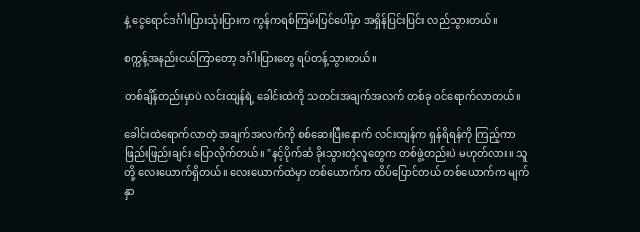နဲ့ ငွေရောင်ဒင်္ဂါးပြားသုံးပြားက ကွန်ကရစ်ကြမ်းပြင်ပေါ်မှာ အရှိန်ပြင်းပြင်း လည်သွားတယ်။

စက္ကန့်အနည်းငယ်ကြာတော့ ဒင်္ဂါးပြားတွေ ရပ်တန့်သွားတယ်။

တစ်ချိန်တည်းမှာပဲ လင်းထျန်ရဲ့ ခေါင်းထဲကို သတင်းအချက်အလက် တစ်ခု ဝင်ရောက်လာတယ်။

ခေါင်းထဲရောက်လာတဲ့ အချက်အလက်ကို စစ်ဆေးပြီးနောက် လင်းထျန်က ရှန်ရိရန်ကို ကြည့်ကာ ဖြည်းဖြည်းချင်း ပြောလိုက်တယ်။ "နင့်ပိုက်ဆံ ခိုးသွားတဲ့လူတွေက တစ်ဖွဲ့တည်းပဲ မဟုတ်လား။ သူတို့ လေးယောက်ရှိတယ်။ လေးယောက်ထဲမှာ တစ်ယောက်က ထိပ်ပြောင်တယ် တစ်ယောက်က မျက်နှာ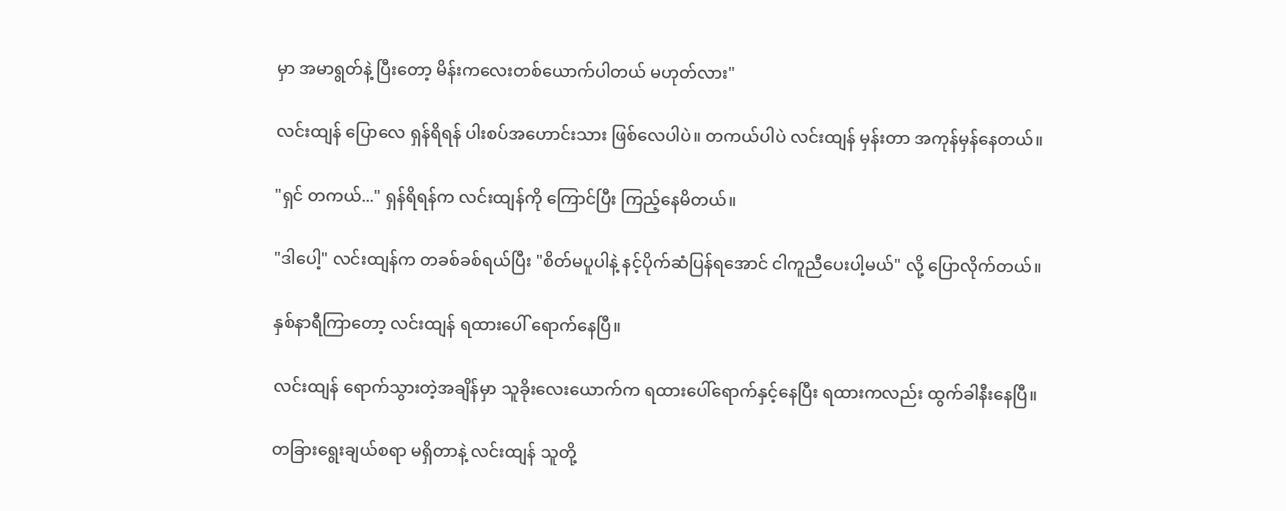မှာ အမာရွတ်နဲ့ ပြီးတော့ မိန်းကလေးတစ်ယောက်ပါတယ် မဟုတ်လား"

လင်းထျန် ပြောလေ ရှန်ရိရန် ပါးစပ်အဟောင်းသား ဖြစ်လေပါပဲ။ တကယ်ပါပဲ လင်းထျန် မှန်းတာ အကုန်မှန်နေတယ်။

"ရှင် တကယ်..." ရှန်ရိရန်က လင်းထျန်ကို ကြောင်ပြီး ကြည့်နေမိတယ်။

"ဒါပေါ့" လင်းထျန်က တခစ်ခစ်ရယ်ပြီး "စိတ်မပူပါနဲ့ နင့်ပိုက်ဆံပြန်ရအောင် ငါကူညီပေးပါ့မယ်" လို့ ပြောလိုက်တယ်။

နှစ်နာရီကြာတော့ လင်းထျန် ရထားပေါ် ရောက်နေပြီ။

လင်းထျန် ရောက်သွားတဲ့အချိန်မှာ သူခိုးလေးယောက်က ရထားပေါ်ရောက်နှင့်နေပြီး ရထားကလည်း ထွက်ခါနီးနေပြီ။

တခြားရွေးချယ်စရာ မရှိတာနဲ့ လင်းထျန် သူတို့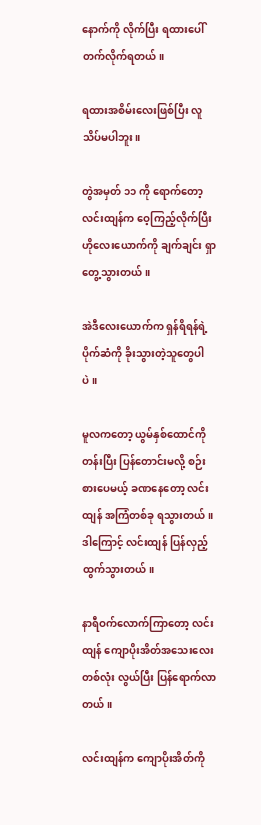နောက်ကို လိုက်ပြီး ရထားပေါ် တက်လိုက်ရတယ်။

ရထားအစိမ်းလေးဖြစ်ပြီး လူသိပ်မပါဘူး။

တွဲအမှတ် ၁၁ ကို ရောက်တော့ လင်းထျန်က ဝေ့ကြည့်လိုက်ပြီး ဟိုလေးယောက်ကို ချက်ချင်း ရှာတွေ့သွားတယ်။

အဲဒီလေးယောက်က ရှန်ရိရန်ရဲ့ ပိုက်ဆံကို ခိုးသွားတဲ့သူတွေပါပဲ။

မူလကတော့ ယွမ်နှစ်ထောင်ကို တန်းပြီး ပြန်တောင်းမလို့ စဉ်းစားပေမယ့် ခဏနေတော့ လင်းထျန် အကြံတစ်ခု ရသွားတယ်။ ဒါကြောင့် လင်းထျန် ပြန်လှည့်ထွက်သွားတယ်။

နာရီဝက်လောက်ကြာတော့ လင်းထျန် ကျောပိုးအိတ်အသေးလေး တစ်လုံး လွယ်ပြီး ပြန်ရောက်လာတယ်။

လင်းထျန်က ကျောပိုးအိတ်ကို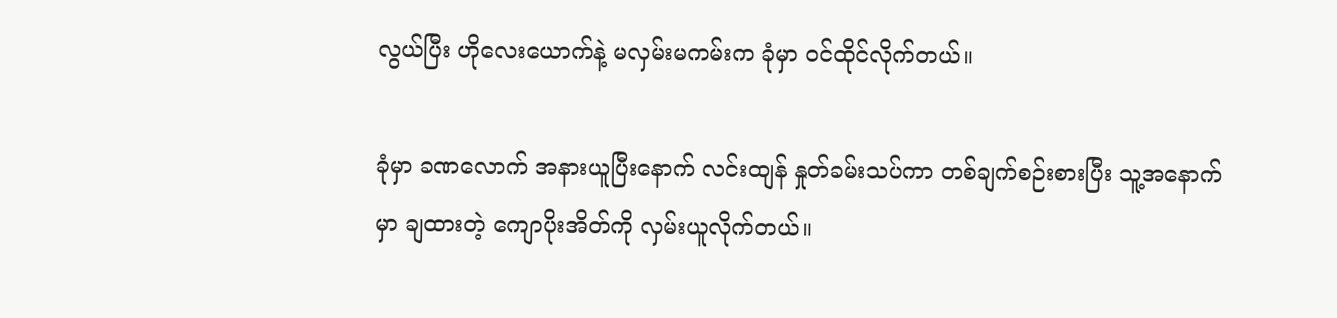လွယ်ပြီး ဟိုလေးယောက်နဲ့ မလှမ်းမကမ်းက ခုံမှာ ဝင်ထိုင်လိုက်တယ်။

ခုံမှာ ခဏလောက် အနားယူပြီးနောက် လင်းထျန် နှုတ်ခမ်းသပ်ကာ တစ်ချက်စဉ်းစားပြီး သူ့အနောက်မှာ ချထားတဲ့ ကျောပိုးအိတ်ကို လှမ်းယူလိုက်တယ်။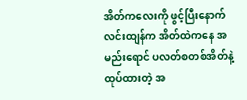အိတ်ကလေးကို ဖွင့်ပြီးနောက် လင်းထျန်က အိတ်ထဲကနေ အမည်းရောင် ပလတ်စတစ်အိတ်နဲ့ ထုပ်ထားတဲ့ အ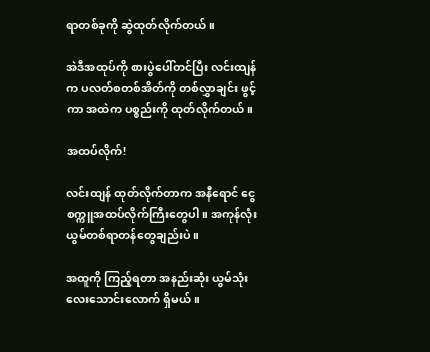ရာတစ်ခုကို ဆွဲထုတ်လိုက်တယ်။

အဲဒီအထုပ်ကို စားပွဲပေါ်တင်ပြီး လင်းထျန်က ပလတ်စတစ်အိတ်ကို တစ်လွှာချင်း ဖွင့်ကာ အထဲက ပစ္စည်းကို ထုတ်လိုက်တယ်။

အထပ်လိုက်!

လင်းထျန် ထုတ်လိုက်တာက အနီရောင် ငွေစက္ကူအထပ်လိုက်ကြီးတွေပါ။ အကုန်လုံး ယွမ်တစ်ရာတန်တွေချည်းပဲ။

အထူကို ကြည့်ရတာ အနည်းဆုံး ယွမ်သုံးလေးသောင်းလောက် ရှိမယ်။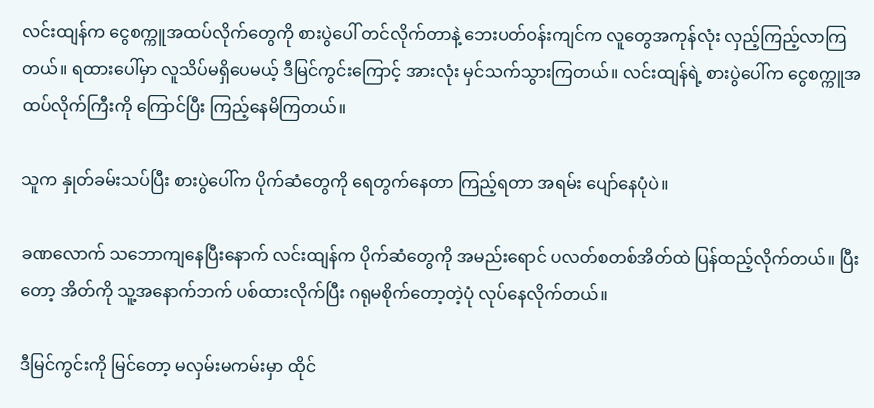လင်းထျန်က ငွေစက္ကူအထပ်လိုက်တွေကို စားပွဲပေါ် တင်လိုက်တာနဲ့ ဘေးပတ်ဝန်းကျင်က လူတွေအကုန်လုံး လှည့်ကြည့်လာကြတယ်။ ရထားပေါ်မှာ လူသိပ်မရှိပေမယ့် ဒီမြင်ကွင်းကြောင့် အားလုံး မှင်သက်သွားကြတယ်။ လင်းထျန်ရဲ့ စားပွဲပေါ်က ငွေစက္ကူအထပ်လိုက်ကြီးကို ကြောင်ပြီး ကြည့်နေမိကြတယ်။

သူက နှုတ်ခမ်းသပ်ပြီး စားပွဲပေါ်က ပိုက်ဆံတွေကို ရေတွက်နေတာ ကြည့်ရတာ အရမ်း ပျော်နေပုံပဲ။

ခဏလောက် သဘောကျနေပြီးနောက် လင်းထျန်က ပိုက်ဆံတွေကို အမည်းရောင် ပလတ်စတစ်အိတ်ထဲ ပြန်ထည့်လိုက်တယ်။ ပြီးတော့ အိတ်ကို သူ့အနောက်ဘက် ပစ်ထားလိုက်ပြီး ဂရုမစိုက်တော့တဲ့ပုံ လုပ်နေလိုက်တယ်။

ဒီမြင်ကွင်းကို မြင်တော့ မလှမ်းမကမ်းမှာ ထိုင်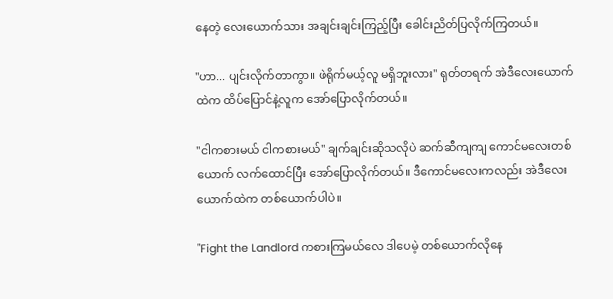နေတဲ့ လေးယောက်သား အချင်းချင်းကြည့်ပြီး ခေါင်းညိတ်ပြလိုက်ကြတယ်။

"ဟာ... ပျင်းလိုက်တာကွာ။ ဖဲရိုက်မယ့်လူ မရှိဘူးလား" ရုတ်တရက် အဲဒီလေးယောက်ထဲက ထိပ်ပြောင်နဲ့လူက အော်ပြောလိုက်တယ်။

"ငါကစားမယ် ငါကစားမယ်" ချက်ချင်းဆိုသလိုပဲ ဆက်ဆီကျကျ ကောင်မလေးတစ်ယောက် လက်ထောင်ပြီး အော်ပြောလိုက်တယ်။ ဒီကောင်မလေးကလည်း အဲဒီလေးယောက်ထဲက တစ်ယောက်ပါပဲ။

"Fight the Landlord ကစားကြမယ်လေ ဒါပေမဲ့ တစ်ယောက်လိုနေ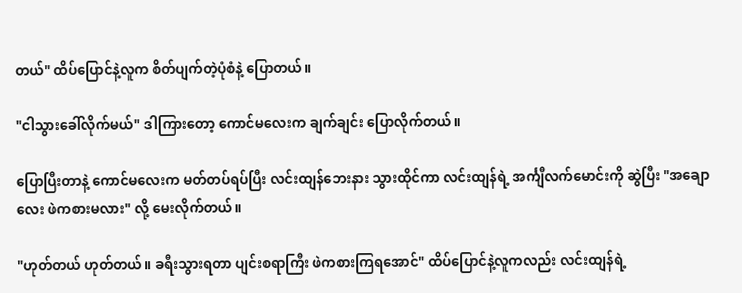တယ်" ထိပ်ပြောင်နဲ့လူက စိတ်ပျက်တဲ့ပုံစံနဲ့ ပြောတယ်။

"ငါသွားခေါ်လိုက်မယ်" ဒါကြားတော့ ကောင်မလေးက ချက်ချင်း ပြောလိုက်တယ်။

ပြောပြီးတာနဲ့ ကောင်မလေးက မတ်တပ်ရပ်ပြီး လင်းထျန်ဘေးနား သွားထိုင်ကာ လင်းထျန်ရဲ့ အင်္ကျီလက်မောင်းကို ဆွဲပြီး "အချောလေး ဖဲကစားမလား" လို့ မေးလိုက်တယ်။

"ဟုတ်တယ် ဟုတ်တယ်။ ခရီးသွားရတာ ပျင်းစရာကြီး ဖဲကစားကြရအောင်" ထိပ်ပြောင်နဲ့လူကလည်း လင်းထျန်ရဲ့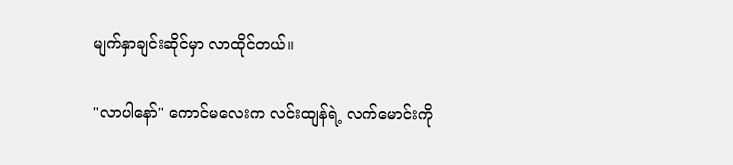မျက်နှာချင်းဆိုင်မှာ လာထိုင်တယ်။

"လာပါနော်" ကောင်မလေးက လင်းထျန်ရဲ့ လက်မောင်းကို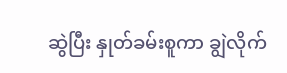ဆွဲပြီး နှုတ်ခမ်းစူကာ ချွဲလိုက်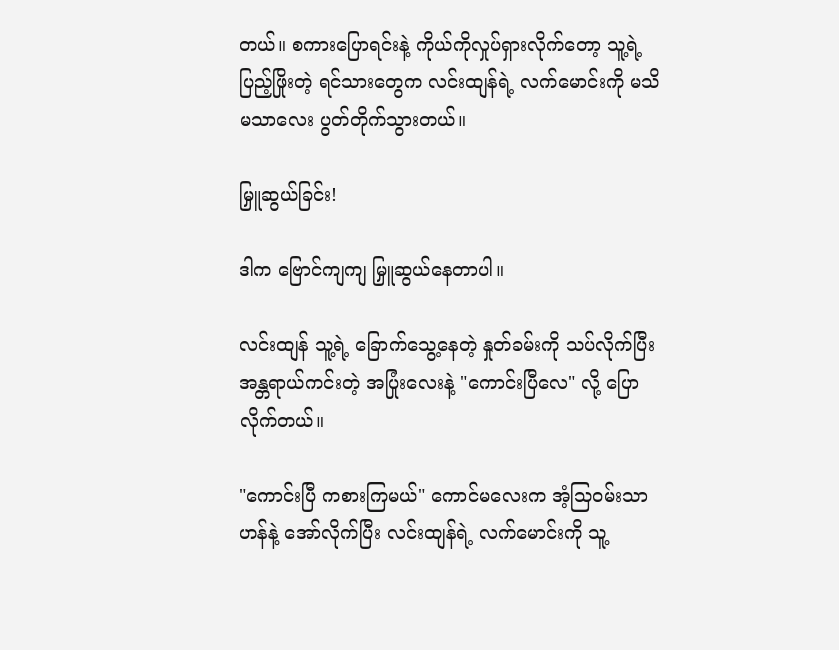တယ်။ စကားပြောရင်းနဲ့ ကိုယ်ကိုလှုပ်ရှားလိုက်တော့ သူ့ရဲ့ ပြည့်ဖြိုးတဲ့ ရင်သားတွေက လင်းထျန်ရဲ့ လက်မောင်းကို မသိမသာလေး ပွတ်တိုက်သွားတယ်။

မြှူဆွယ်ခြင်း!

ဒါက ဗြောင်ကျကျ မြှူဆွယ်နေတာပါ။

လင်းထျန် သူ့ရဲ့ ခြောက်သွေ့နေတဲ့ နှုတ်ခမ်းကို သပ်လိုက်ပြီး အန္တရာယ်ကင်းတဲ့ အပြုံးလေးနဲ့ "ကောင်းပြီလေ" လို့ ပြောလိုက်တယ်။

"ကောင်းပြီ ကစားကြမယ်" ကောင်မလေးက အံ့သြဝမ်းသာဟန်နဲ့ အော်လိုက်ပြီး လင်းထျန်ရဲ့ လက်မောင်းကို သူ့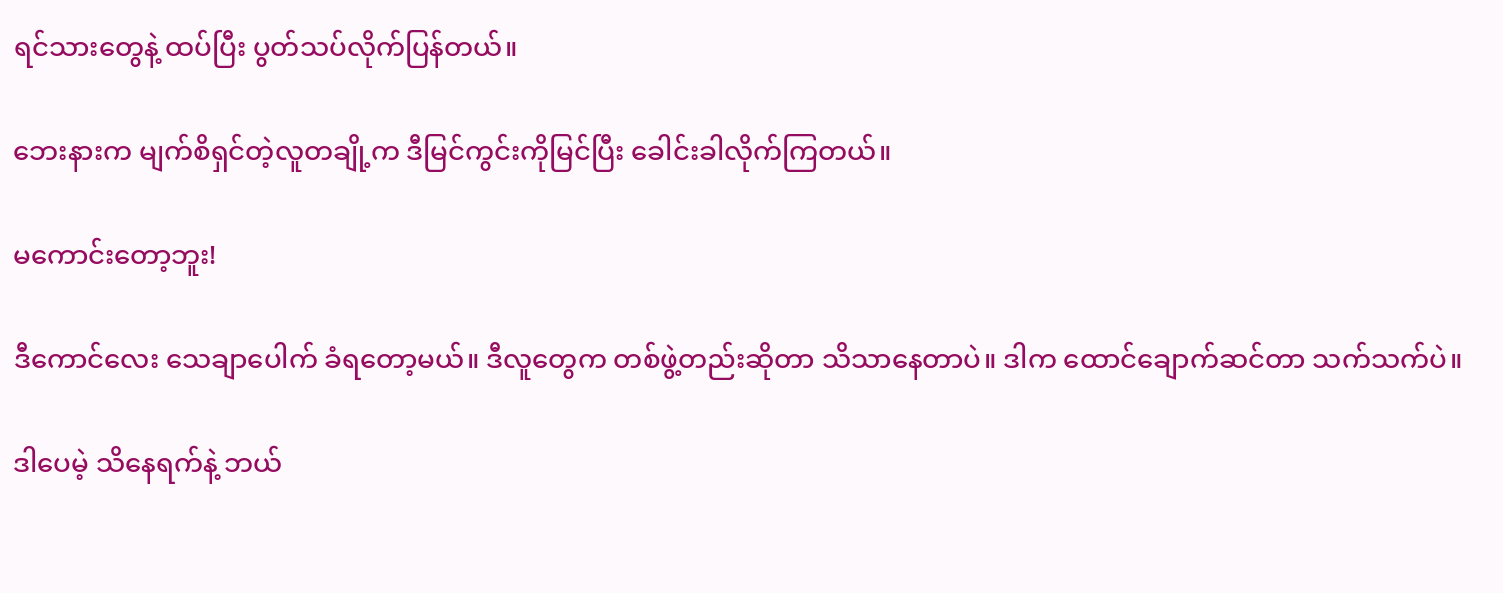ရင်သားတွေနဲ့ ထပ်ပြီး ပွတ်သပ်လိုက်ပြန်တယ်။

ဘေးနားက မျက်စိရှင်တဲ့လူတချို့က ဒီမြင်ကွင်းကိုမြင်ပြီး ခေါင်းခါလိုက်ကြတယ်။

မကောင်းတော့ဘူး!

ဒီကောင်လေး သေချာပေါက် ခံရတော့မယ်။ ဒီလူတွေက တစ်ဖွဲ့တည်းဆိုတာ သိသာနေတာပဲ။ ဒါက ထောင်ချောက်ဆင်တာ သက်သက်ပဲ။

ဒါပေမဲ့ သိနေရက်နဲ့ ဘယ်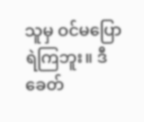သူမှ ဝင်မပြောရဲကြဘူး။ ဒီခေတ်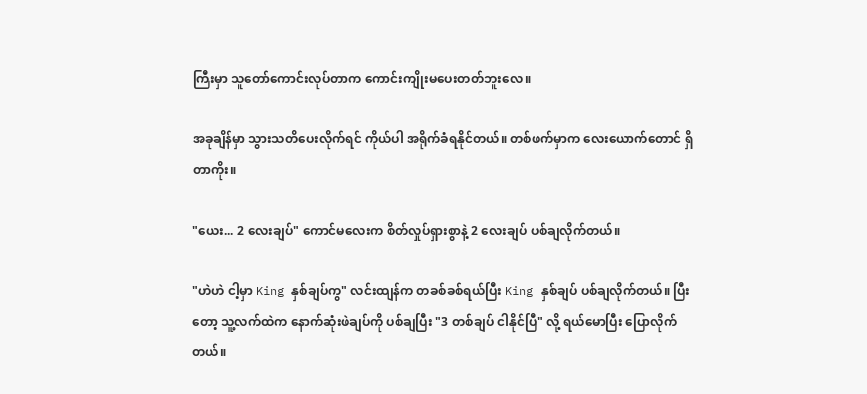ကြီးမှာ သူတော်ကောင်းလုပ်တာက ကောင်းကျိုးမပေးတတ်ဘူးလေ။

အခုချိန်မှာ သွားသတိပေးလိုက်ရင် ကိုယ်ပါ အရိုက်ခံရနိုင်တယ်။ တစ်ဖက်မှာက လေးယောက်တောင် ရှိတာကိုး။

"ယေး... 2 လေးချပ်" ကောင်မလေးက စိတ်လှုပ်ရှားစွာနဲ့ 2 လေးချပ် ပစ်ချလိုက်တယ်။

"ဟဲဟဲ ငါ့မှာ King နှစ်ချပ်ကွ" လင်းထျန်က တခစ်ခစ်ရယ်ပြီး King နှစ်ချပ် ပစ်ချလိုက်တယ်။ ပြီးတော့ သူ့လက်ထဲက နောက်ဆုံးဖဲချပ်ကို ပစ်ချပြီး "3 တစ်ချပ် ငါနိုင်ပြီ" လို့ ရယ်မောပြီး ပြောလိုက်တယ်။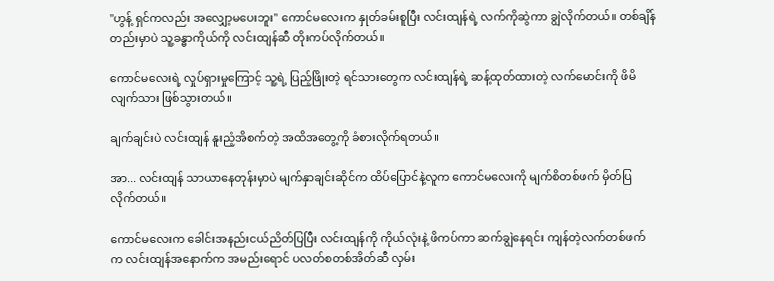"ဟွန့် ရှင်ကလည်း အလျှော့မပေးဘူး" ကောင်မလေးက နှုတ်ခမ်းစူပြီး လင်းထျန်ရဲ့ လက်ကိုဆွဲကာ ချွဲလိုက်တယ်။ တစ်ချိန်တည်းမှာပဲ သူ့ခန္ဓာကိုယ်ကို လင်းထျန်ဆီ တိုးကပ်လိုက်တယ်။

ကောင်မလေးရဲ့ လှုပ်ရှားမှုကြောင့် သူ့ရဲ့ ပြည့်ဖြိုးတဲ့ ရင်သားတွေက လင်းထျန်ရဲ့ ဆန့်ထုတ်ထားတဲ့ လက်မောင်းကို ဖိမိလျက်သား ဖြစ်သွားတယ်။

ချက်ချင်းပဲ လင်းထျန် နူးညံ့အိစက်တဲ့ အထိအတွေ့ကို ခံစားလိုက်ရတယ်။

အာ... လင်းထျန် သာယာနေတုန်းမှာပဲ မျက်နှာချင်းဆိုင်က ထိပ်ပြောင်နဲ့လူက ကောင်မလေးကို မျက်စိတစ်ဖက် မှိတ်ပြလိုက်တယ်။

ကောင်မလေးက ခေါင်းအနည်းငယ်ညိတ်ပြပြီး လင်းထျန်ကို ကိုယ်လုံးနဲ့ ဖိကပ်ကာ ဆက်ချွဲနေရင်း ကျန်တဲ့လက်တစ်ဖက်က လင်းထျန်အနောက်က အမည်းရောင် ပလတ်စတစ်အိတ်ဆီ လှမ်း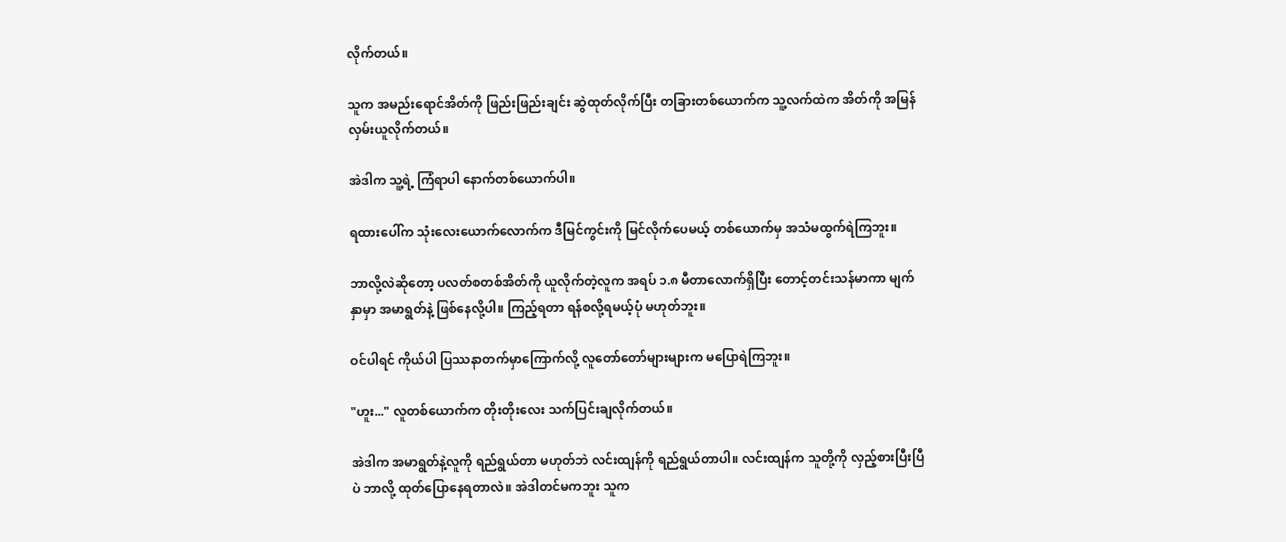လိုက်တယ်။

သူက အမည်းရောင်အိတ်ကို ဖြည်းဖြည်းချင်း ဆွဲထုတ်လိုက်ပြီး တခြားတစ်ယောက်က သူ့လက်ထဲက အိတ်ကို အမြန် လှမ်းယူလိုက်တယ်။

အဲဒါက သူ့ရဲ့ ကြံရာပါ နောက်တစ်ယောက်ပါ။

ရထားပေါ်က သုံးလေးယောက်လောက်က ဒီမြင်ကွင်းကို မြင်လိုက်ပေမယ့် တစ်ယောက်မှ အသံမထွက်ရဲကြဘူး။

ဘာလို့လဲဆိုတော့ ပလတ်စတစ်အိတ်ကို ယူလိုက်တဲ့လူက အရပ် ၁.၈ မီတာလောက်ရှိပြီး တောင့်တင်းသန်မာကာ မျက်နှာမှာ အမာရွတ်နဲ့ ဖြစ်နေလို့ပါ။ ကြည့်ရတာ ရန်စလို့ရမယ့်ပုံ မဟုတ်ဘူး။

ဝင်ပါရင် ကိုယ်ပါ ပြဿနာတက်မှာကြောက်လို့ လူတော်တော်များများက မပြောရဲကြဘူး။

"ဟူး..." လူတစ်ယောက်က တိုးတိုးလေး သက်ပြင်းချလိုက်တယ်။

အဲဒါက အမာရွတ်နဲ့လူကို ရည်ရွယ်တာ မဟုတ်ဘဲ လင်းထျန်ကို ရည်ရွယ်တာပါ။ လင်းထျန်က သူတို့ကို လှည့်စားပြီးပြီပဲ ဘာလို့ ထုတ်ပြောနေရတာလဲ။ အဲဒါတင်မကဘူး သူက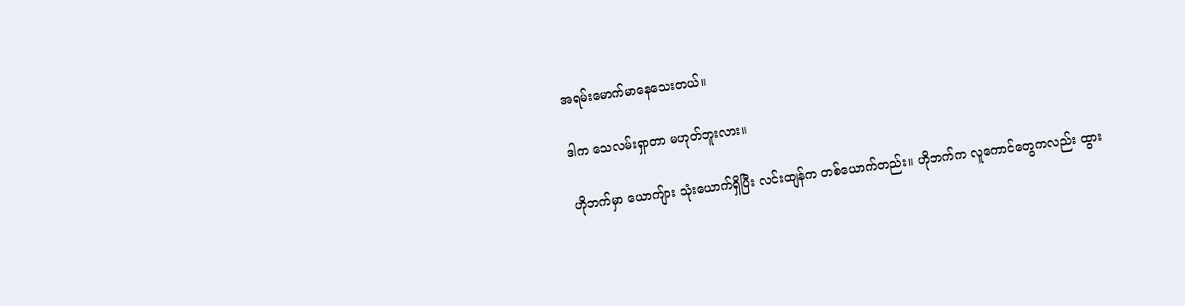အရမ်းမောက်မာနေသေးတယ်။

ဒါက သေလမ်းရှာတာ မဟုတ်ဘူးလား။

ဟိုဘက်မှာ ယောကျ်ား သုံးယောက်ရှိပြီး လင်းထျန်က တစ်ယောက်တည်း။ ဟိုဘက်က လူကောင်တွေကလည်း ထွား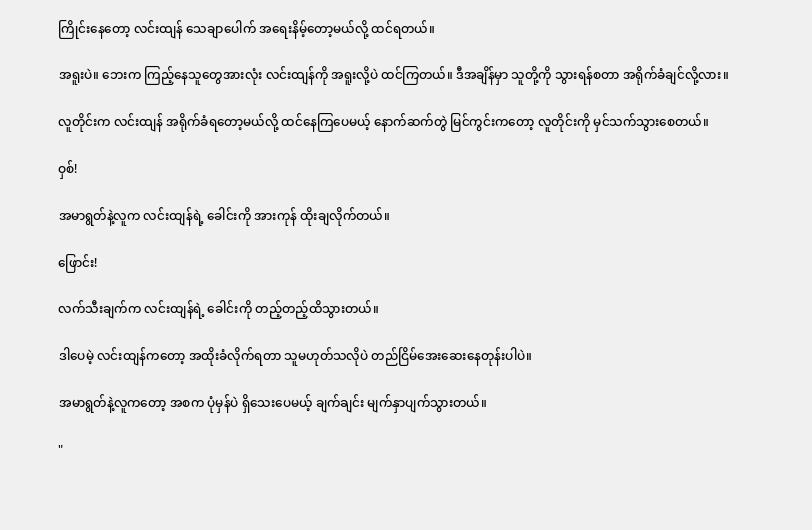ကြိုင်းနေတော့ လင်းထျန် သေချာပေါက် အရေးနိမ့်တော့မယ်လို့ ထင်ရတယ်။

အရူးပဲ။ ဘေးက ကြည့်နေသူတွေအားလုံး လင်းထျန်ကို အရူးလို့ပဲ ထင်ကြတယ်။ ဒီအချိန်မှာ သူတို့ကို သွားရန်စတာ အရိုက်ခံချင်လို့လား။

လူတိုင်းက လင်းထျန် အရိုက်ခံရတော့မယ်လို့ ထင်နေကြပေမယ့် နောက်ဆက်တွဲ မြင်ကွင်းကတော့ လူတိုင်းကို မှင်သက်သွားစေတယ်။

ဝှစ်!

အမာရွတ်နဲ့လူက လင်းထျန်ရဲ့ ခေါင်းကို အားကုန် ထိုးချလိုက်တယ်။

ဖြောင်း!

လက်သီးချက်က လင်းထျန်ရဲ့ ခေါင်းကို တည့်တည့်ထိသွားတယ်။

ဒါပေမဲ့ လင်းထျန်ကတော့ အထိုးခံလိုက်ရတာ သူမဟုတ်သလိုပဲ တည်ငြိမ်အေးဆေးနေတုန်းပါပဲ။

အမာရွတ်နဲ့လူကတော့ အစက ပုံမှန်ပဲ ရှိသေးပေမယ့် ချက်ချင်း မျက်နှာပျက်သွားတယ်။

"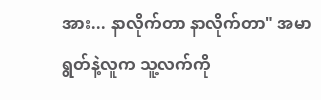အား... နာလိုက်တာ နာလိုက်တာ" အမာရွတ်နဲ့လူက သူ့လက်ကို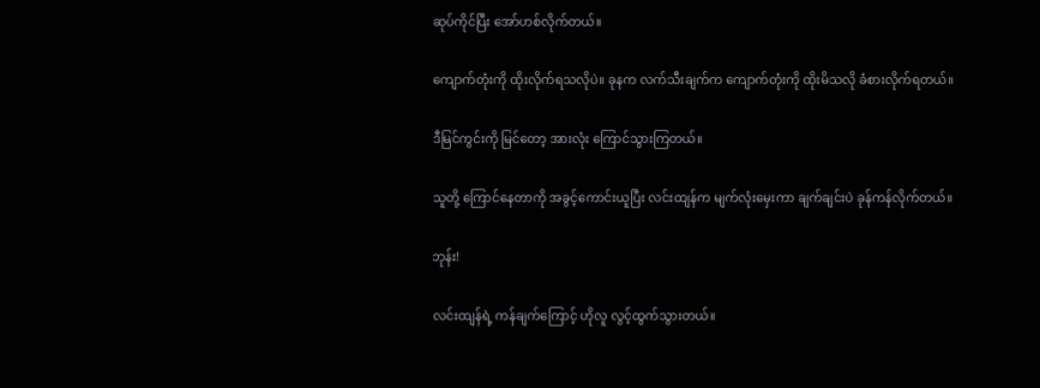ဆုပ်ကိုင်ပြီး အော်ဟစ်လိုက်တယ်။

ကျောက်တုံးကို ထိုးလိုက်ရသလိုပဲ။ ခုနက လက်သီးချက်က ကျောက်တုံးကို ထိုးမိသလို ခံစားလိုက်ရတယ်။

ဒီမြင်ကွင်းကို မြင်တော့ အားလုံး ကြောင်သွားကြတယ်။

သူတို့ ကြောင်နေတာကို အခွင့်ကောင်းယူပြီး လင်းထျန်က မျက်လုံးမှေးကာ ချက်ချင်းပဲ ခုန်ကန်လိုက်တယ်။

ဘုန်း!

လင်းထျန်ရဲ့ ကန်ချက်ကြောင့် ဟိုလူ လွင့်ထွက်သွားတယ်။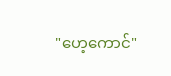"ဟေ့ကောင်"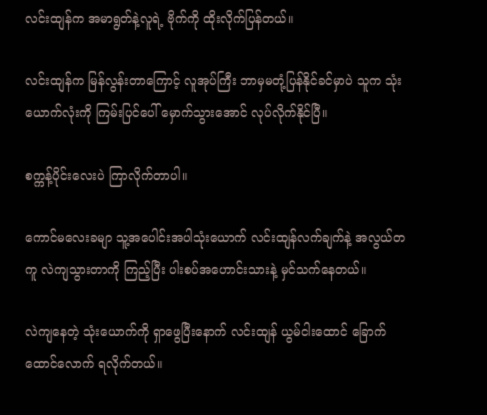လင်းထျန်က အမာရွတ်နဲ့လူရဲ့ ဗိုက်ကို ထိုးလိုက်ပြန်တယ်။

လင်းထျန်က မြန်လွန်းတာကြောင့် လူအုပ်ကြီး ဘာမှမတုံ့ပြန်နိုင်ခင်မှာပဲ သူက သုံးယောက်လုံးကို ကြမ်းပြင်ပေါ် မှောက်သွားအောင် လုပ်လိုက်နိုင်ပြီ။

စက္ကန့်ပိုင်းလေးပဲ ကြာလိုက်တာပါ။

ကောင်မလေးခမျာ သူ့အပေါင်းအပါသုံးယောက် လင်းထျန်လက်ချက်နဲ့ အလွယ်တကူ လဲကျသွားတာကို ကြည့်ပြီး ပါးစပ်အဟောင်းသားနဲ့ မှင်သက်နေတယ်။

လဲကျနေတဲ့ သုံးယောက်ကို ရှာဖွေပြီးနောက် လင်းထျန် ယွမ်ငါးထောင် ခြောက်ထောင်လောက် ရလိုက်တယ်။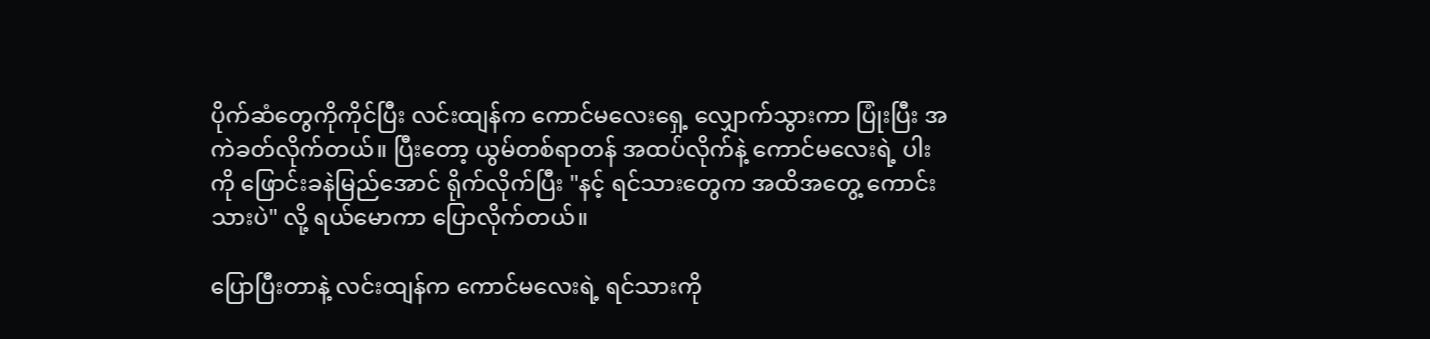ပိုက်ဆံတွေကိုကိုင်ပြီး လင်းထျန်က ကောင်မလေးရှေ့ လျှောက်သွားကာ ပြုံးပြီး အကဲခတ်လိုက်တယ်။ ပြီးတော့ ယွမ်တစ်ရာတန် အထပ်လိုက်နဲ့ ကောင်မလေးရဲ့ ပါးကို ဖြောင်းခနဲမြည်အောင် ရိုက်လိုက်ပြီး "နင့် ရင်သားတွေက အထိအတွေ့ ကောင်းသားပဲ" လို့ ရယ်မောကာ ပြောလိုက်တယ်။

ပြောပြီးတာနဲ့ လင်းထျန်က ကောင်မလေးရဲ့ ရင်သားကို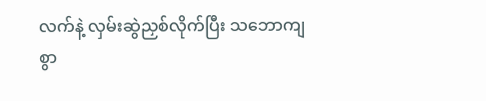လက်နဲ့ လှမ်းဆွဲညှစ်လိုက်ပြီး သဘောကျစွာ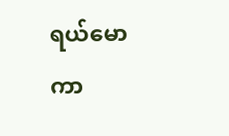ရယ်မောကာ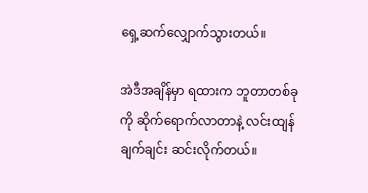ရှေ့ဆက်လျှောက်သွားတယ်။

အဲဒီအချိန်မှာ ရထားက ဘူတာတစ်ခုကို ဆိုက်ရောက်လာတာနဲ့ လင်းထျန် ချက်ချင်း ဆင်းလိုက်တယ်။